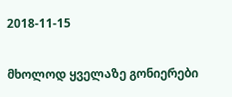2018-11-15

მხოლოდ ყველაზე გონიერები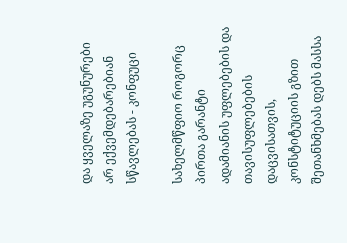და ყველაზე უგუნურები არ ექვემდებარებიან სწავლებას - კონფუცი

სახელმწფიო როგორც პირთა გარანტი ადამიანის უფლებების და თავისუფლებების დაცვისათვის, კონსტიტუციის გზით შეთანხმებას დებს მასსა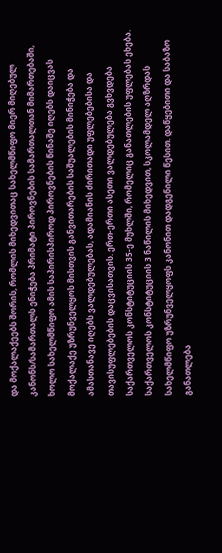და მოქალაქეებს შორის, რომლის მიხედვითაც სახელმწიფო მიერ მიღებულ კანონს/სამართალს ენიჭება პრიმატი პიროვნების სამართალთან მიმართებაში, ხოლო სახელმწიფო ამის საპირისპიროდ პიროვნების წინაშე იღებს დაიცვას მოქალაქე უზრუნველყოს მისთვის განვითარების საშუალების მინიჭება და ამასთანავე იღებს ვალდებულებას, ადამიანის ძირითადი უფლებებისა და თავისუფლებების დაცვისათვის. ერთ-ერთი ასეთი ვალდებულება გვხვდება საქართველოს კონსტიტუციის 35-ე მუხლში, რომელიც განათლების უფლებას ეხება. საქართველოს კონსტიტუციის 3 ნაწილის მიხედვით, სკოლამდელ აღზრდას სახელმწიფო უზრუნველყოფს კანონით დადგენილი წესით. დაწყებითი და საბაზო განათლება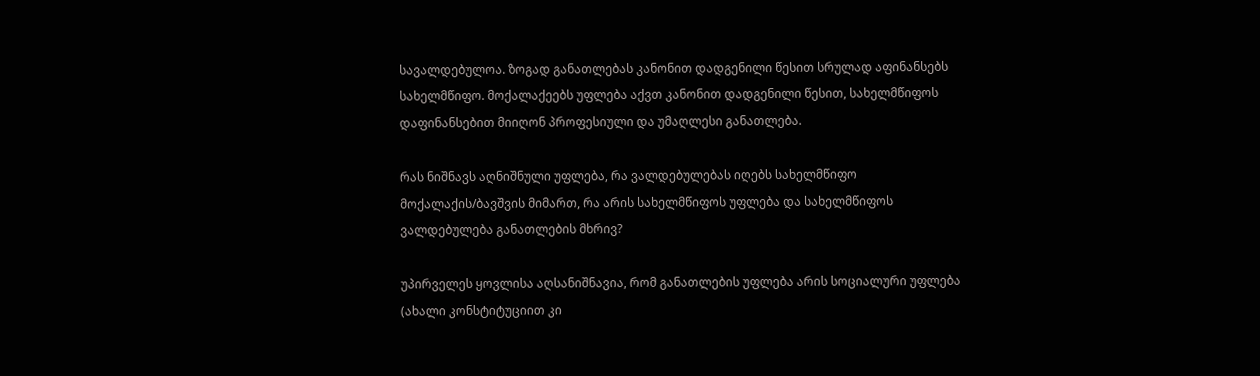სავალდებულოა. ზოგად განათლებას კანონით დადგენილი წესით სრულად აფინანსებს სახელმწიფო. მოქალაქეებს უფლება აქვთ კანონით დადგენილი წესით, სახელმწიფოს დაფინანსებით მიიღონ პროფესიული და უმაღლესი განათლება.

რას ნიშნავს აღნიშნული უფლება, რა ვალდებულებას იღებს სახელმწიფო მოქალაქის/ბავშვის მიმართ, რა არის სახელმწიფოს უფლება და სახელმწიფოს ვალდებულება განათლების მხრივ?

უპირველეს ყოვლისა აღსანიშნავია, რომ განათლების უფლება არის სოციალური უფლება (ახალი კონსტიტუციით კი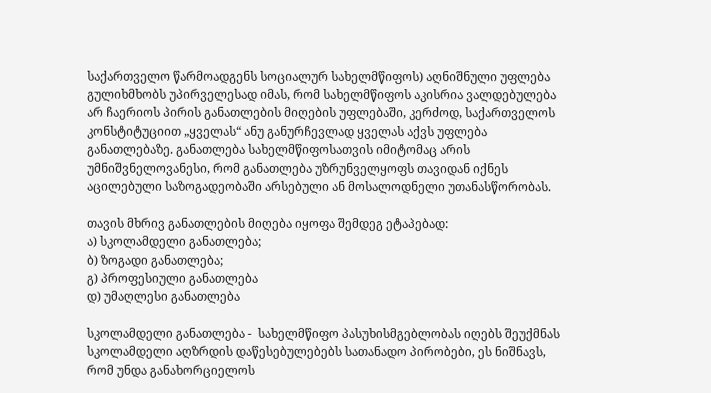საქართველო წარმოადგენს სოციალურ სახელმწიფოს) აღნიშნული უფლება გულიხმხობს უპირველესად იმას, რომ სახელმწიფოს აკისრია ვალდებულება არ ჩაერიოს პირის განათლების მიღების უფლებაში, კერძოდ, საქართველოს კონსტიტუციით „ყველას“ ანუ განურჩევლად ყველას აქვს უფლება განათლებაზე. განათლება სახელმწიფოსათვის იმიტომაც არის უმნიშვნელოვანესი, რომ განათლება უზრუნველყოფს თავიდან იქნეს აცილებული საზოგადეობაში არსებული ან მოსალოდნელი უთანასწორობას.

თავის მხრივ განათლების მიღება იყოფა შემდეგ ეტაპებად:
ა) სკოლამდელი განათლება;
ბ) ზოგადი განათლება;
გ) პროფესიული განათლება
დ) უმაღლესი განათლება

სკოლამდელი განათლება -  სახელმწიფო პასუხისმგებლობას იღებს შეუქმნას სკოლამდელი აღზრდის დაწესებულებებს სათანადო პირობები, ეს ნიშნავს, რომ უნდა განახორციელოს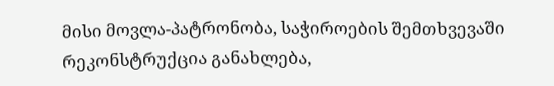მისი მოვლა-პატრონობა, საჭიროების შემთხვევაში რეკონსტრუქცია განახლება,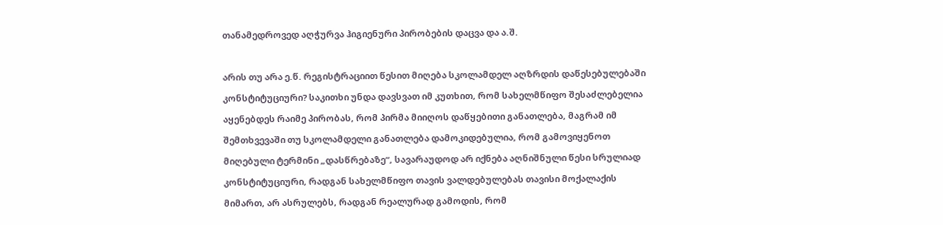თანამედროვედ აღჭურვა ჰიგიენური პირობების დაცვა და ა.შ.

არის თუ არა ე.წ. რეგისტრაციით წესით მიღება სკოლამდელ აღზრდის დაწესებულებაში კონსტიტუციური? საკითხი უნდა დავსვათ იმ კუთხით, რომ სახელმწიფო შესაძლებელია აყენებდეს რაიმე პირობას, რომ პირმა მიიღოს დაწყებითი განათლება, მაგრამ იმ შემთხვევაში თუ სკოლამდელი განათლება დამოკიდებულია, რომ გამოვიყენოთ მიღებული ტერმინი „დასწრებაზე“, სავარაუდოდ არ იქნება აღნიშნული წესი სრულიად კონსტიტუციური, რადგან სახელმწიფო თავის ვალდებულებას თავისი მოქალაქის მიმართ, არ ასრულებს, რადგან რეალურად გამოდის, რომ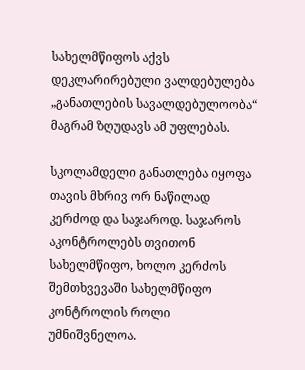სახელმწიფოს აქვს დეკლარირებული ვალდებულება „განათლების სავალდებულოობა“ მაგრამ ზღუდავს ამ უფლებას.

სკოლამდელი განათლება იყოფა თავის მხრივ ორ ნაწილად კერძოდ და საჯაროდ. საჯაროს აკონტროლებს თვითონ სახელმწიფო, ხოლო კერძოს შემთხვევაში სახელმწიფო კონტროლის როლი უმნიშვნელოა.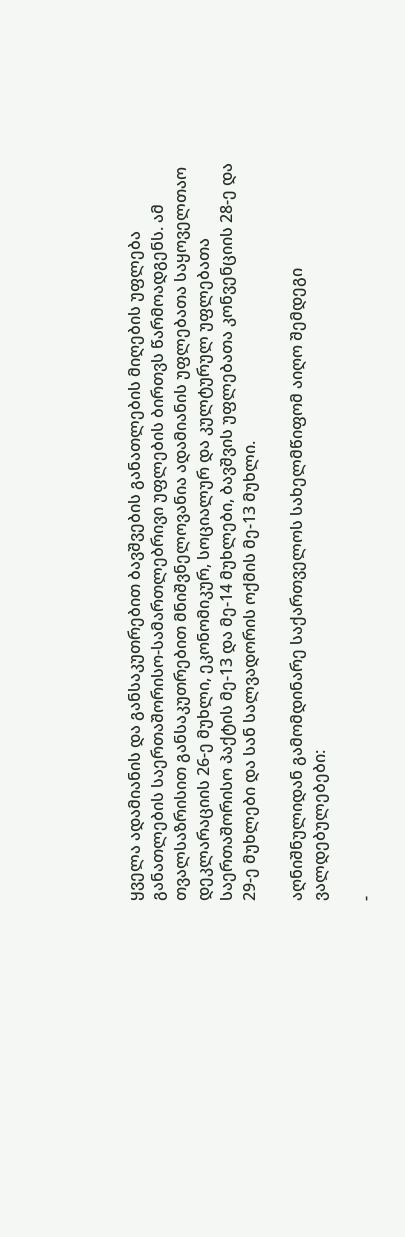ყველა ადამიანის და განსაკუთრებით ბავშვების განათლების მიღების უფლება განათლების საერთაშორისო-სამართლებრივი უფლების ბირთვს წარმოადგენს. ამ თვალსაზრისით განსაკუთრებით მნიშვნელოვანია ადამიანის უფლებათა საყოველთაო დეკლარაციის 26-ე მუხლი, ეკონომიკურ, სოციალურ და კულტურულ უფლებათა საერთაშორისო პაქტის მე-13 და მე-14 მუხლები, ბავშვის უფლებათა კონვენციის 28-ე და 29-ე მუხლები და სან სალვადორის ოქმის მე-13 მუხლი.

აღნიშნულიდან გამომდინარე საქართველოს სახელმწიფომ აიღო შემდეგი ვალდებულებები:

-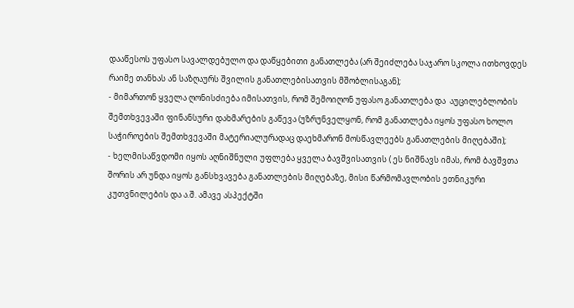დააწესოს უფასო სავალდებულო და დაწყებითი განათლება (არ შეიძლება საჯარო სკოლა ითხოვდეს რაიმე თანხას ან საზღაურს შვილის განათლებისათვის მშობლისაგან);
- მიმართონ ყველა ღონისძიება იმისათვის, რომ შემოიღონ უფასო განათლება და  აუცილებლობის შემთხვევაში ფინანსური დახმარების გაწევა (უზრუნველყონ, რომ განათლება იყოს უფასო ხოლო საჭიროების შემთხვევაში მატერიალურადაც დაეხმარონ მოსწავლეებს განათლების მიღებაში);
- ხელმისაწვდომი იყოს აღნიშნული უფლება ყველა ბავშვისათვის ( ეს ნიშნავს იმას, რომ ბავშვთა შორის არ უნდა იყოს განსხვავება განათლების მიღებაზე, მისი წარმომავლობის ეთნიკური კუთვნილების და ა.შ. ამავე ასპექტში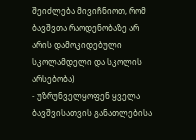შეიძლება მივიჩნიოთ, რომ ბავშვთა რაოდენობაზე არ არის დამოკიდებული სკოლამდელი და სკოლის არსებობა)
- უზრუნველყოფენ ყველა ბავშვისათვის განათლებისა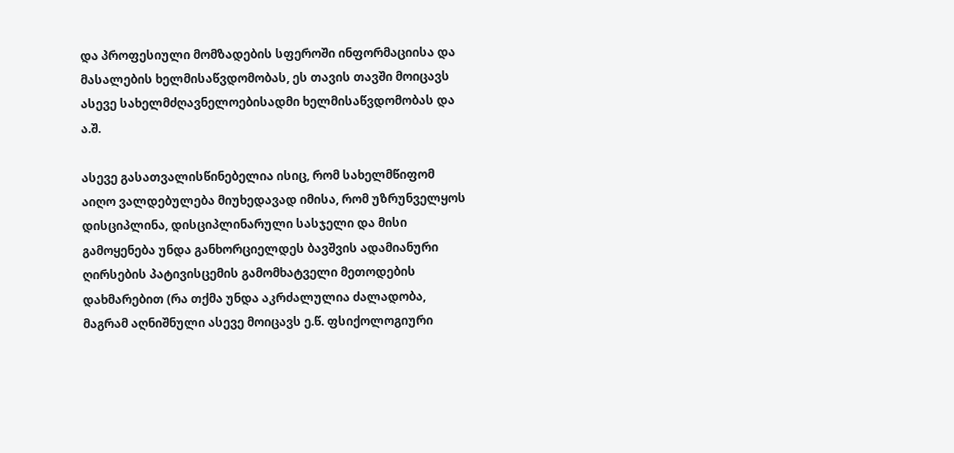და პროფესიული მომზადების სფეროში ინფორმაციისა და მასალების ხელმისაწვდომობას, ეს თავის თავში მოიცავს ასევე სახელმძღავნელოებისადმი ხელმისაწვდომობას და ა.შ.

ასევე გასათვალისწინებელია ისიც, რომ სახელმწიფომ აიღო ვალდებულება მიუხედავად იმისა, რომ უზრუნველყოს დისციპლინა, დისციპლინარული სასჯელი და მისი გამოყენება უნდა განხორციელდეს ბავშვის ადამიანური ღირსების პატივისცემის გამომხატველი მეთოდების დახმარებით (რა თქმა უნდა აკრძალულია ძალადობა, მაგრამ აღნიშნული ასევე მოიცავს ე.წ. ფსიქოლოგიური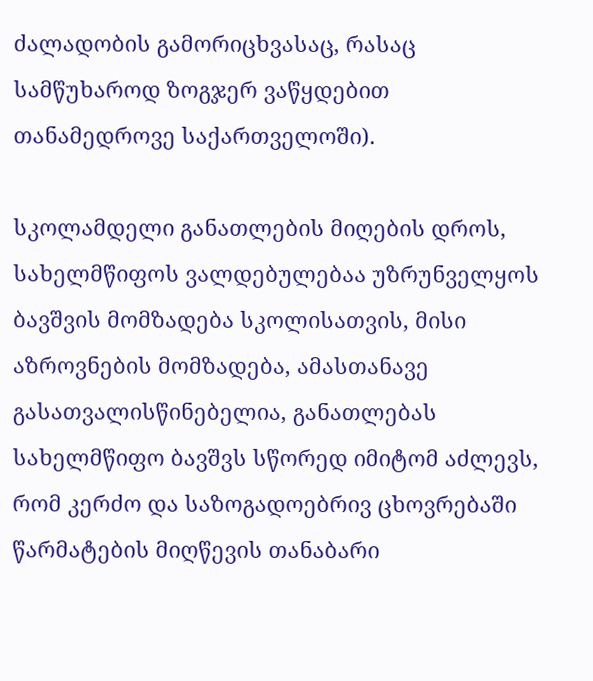ძალადობის გამორიცხვასაც, რასაც სამწუხაროდ ზოგჯერ ვაწყდებით თანამედროვე საქართველოში).

სკოლამდელი განათლების მიღების დროს, სახელმწიფოს ვალდებულებაა უზრუნველყოს ბავშვის მომზადება სკოლისათვის, მისი აზროვნების მომზადება, ამასთანავე გასათვალისწინებელია, განათლებას სახელმწიფო ბავშვს სწორედ იმიტომ აძლევს, რომ კერძო და საზოგადოებრივ ცხოვრებაში წარმატების მიღწევის თანაბარი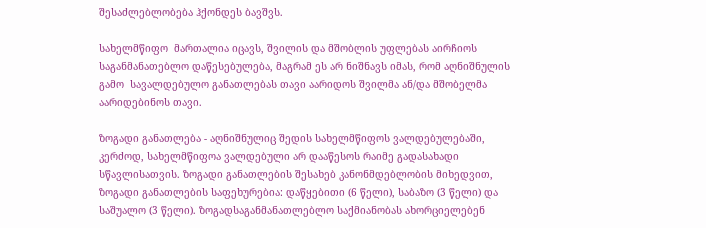შესაძლებლობება ჰქონდეს ბავშვს.

სახელმწიფო  მართალია იცავს, შვილის და მშობლის უფლებას აირჩიოს საგანმანათებლო დაწესებულება, მაგრამ ეს არ ნიშნავს იმას, რომ აღნიშნულის გამო  სავალდებულო განათლებას თავი აარიდოს შვილმა ან/და მშობელმა აარიდებინოს თავი.

ზოგადი განათლება - აღნიშნულიც შედის სახელმწიფოს ვალდებულებაში, კერძოდ, სახელმწიფოა ვალდებული არ დააწესოს რაიმე გადასახადი სწავლისათვის. ზოგადი განათლების შესახებ კანონმდებლობის მიხედვით, ზოგადი განათლების საფეხურებია: დაწყებითი (6 წელი), საბაზო (3 წელი) და საშუალო (3 წელი). ზოგადსაგანმანათლებლო საქმიანობას ახორციელებენ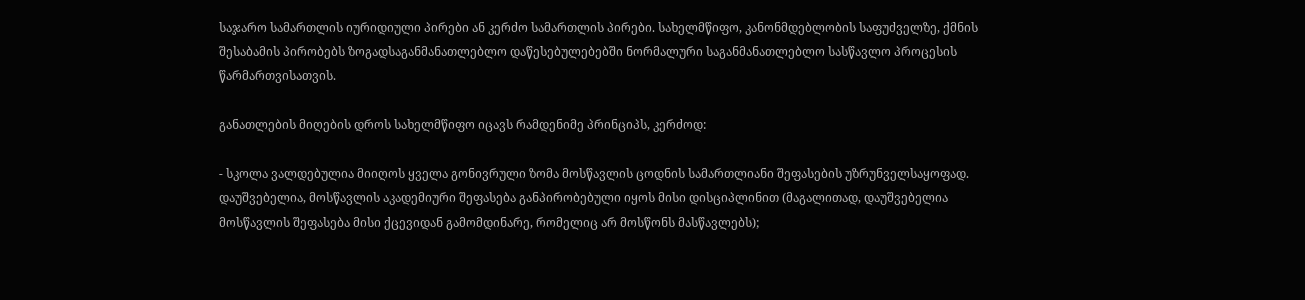საჯარო სამართლის იურიდიული პირები ან კერძო სამართლის პირები. სახელმწიფო, კანონმდებლობის საფუძველზე, ქმნის შესაბამის პირობებს ზოგადსაგანმანათლებლო დაწესებულებებში ნორმალური საგანმანათლებლო სასწავლო პროცესის წარმართვისათვის.

განათლების მიღების დროს სახელმწიფო იცავს რამდენიმე პრინციპს, კერძოდ:

- სკოლა ვალდებულია მიიღოს ყველა გონივრული ზომა მოსწავლის ცოდნის სამართლიანი შეფასების უზრუნველსაყოფად. დაუშვებელია, მოსწავლის აკადემიური შეფასება განპირობებული იყოს მისი დისციპლინით (მაგალითად, დაუშვებელია მოსწავლის შეფასება მისი ქცევიდან გამომდინარე, რომელიც არ მოსწონს მასწავლებს);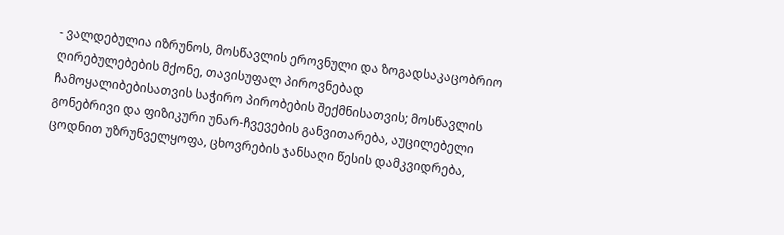- ვალდებულია იზრუნოს, მოსწავლის ეროვნული და ზოგადსაკაცობრიო ღირებულებების მქონე, თავისუფალ პიროვნებად ჩამოყალიბებისათვის საჭირო პირობების შექმნისათვის; მოსწავლის გონებრივი და ფიზიკური უნარ-ჩვევების განვითარება, აუცილებელი ცოდნით უზრუნველყოფა, ცხოვრების ჯანსაღი წესის დამკვიდრება,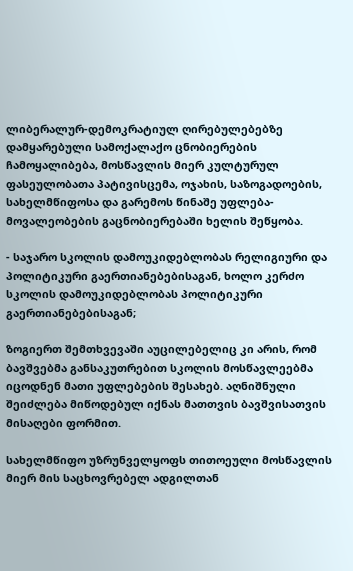ლიბერალურ-დემოკრატიულ ღირებულებებზე დამყარებული სამოქალაქო ცნობიერების ჩამოყალიბება, მოსწავლის მიერ კულტურულ ფასეულობათა პატივისცემა, ოჯახის, საზოგადოების, სახელმწიფოსა და გარემოს წინაშე უფლება-მოვალეობების გაცნობიერებაში ხელის შეწყობა.

- საჯარო სკოლის დამოუკიდებლობას რელიგიური და პოლიტიკური გაერთიანებებისაგან, ხოლო კერძო სკოლის დამოუკიდებლობას პოლიტიკური გაერთიანებებისაგან;

ზოგიერთ შემთხვევაში აუცილებელიც კი არის, რომ ბავშვებმა განსაკუთრებით სკოლის მოსწავლეებმა იცოდნენ მათი უფლებების შესახებ. აღნიშნული შეიძლება მიწოდებულ იქნას მათთვის ბავშვისათვის მისაღები ფორმით.

სახელმწიფო უზრუნველყოფს თითოეული მოსწავლის მიერ მის საცხოვრებელ ადგილთან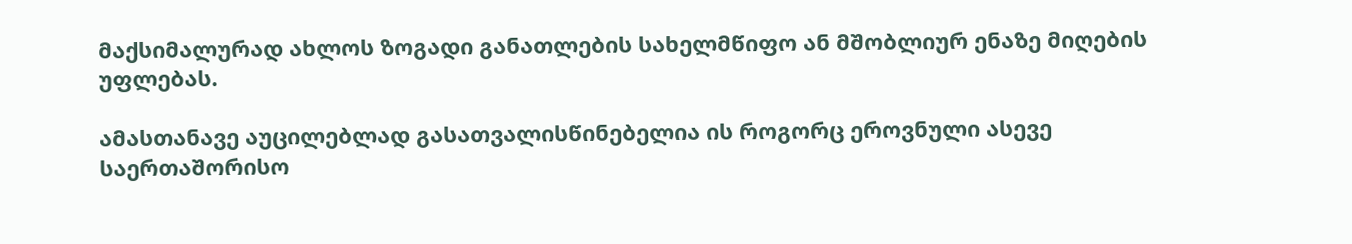მაქსიმალურად ახლოს ზოგადი განათლების სახელმწიფო ან მშობლიურ ენაზე მიღების უფლებას.

ამასთანავე აუცილებლად გასათვალისწინებელია ის როგორც ეროვნული ასევე საერთაშორისო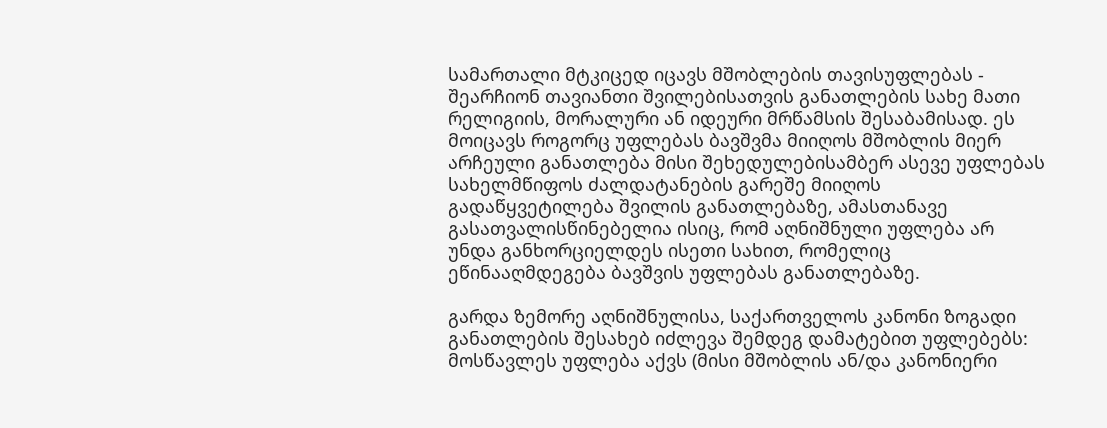სამართალი მტკიცედ იცავს მშობლების თავისუფლებას - შეარჩიონ თავიანთი შვილებისათვის განათლების სახე მათი რელიგიის, მორალური ან იდეური მრწამსის შესაბამისად. ეს მოიცავს როგორც უფლებას ბავშვმა მიიღოს მშობლის მიერ არჩეული განათლება მისი შეხედულებისამბერ ასევე უფლებას სახელმწიფოს ძალდატანების გარეშე მიიღოს გადაწყვეტილება შვილის განათლებაზე, ამასთანავე გასათვალისწინებელია ისიც, რომ აღნიშნული უფლება არ უნდა განხორციელდეს ისეთი სახით, რომელიც ეწინააღმდეგება ბავშვის უფლებას განათლებაზე.

გარდა ზემორე აღნიშნულისა, საქართველოს კანონი ზოგადი განათლების შესახებ იძლევა შემდეგ დამატებით უფლებებს: მოსწავლეს უფლება აქვს (მისი მშობლის ან/და კანონიერი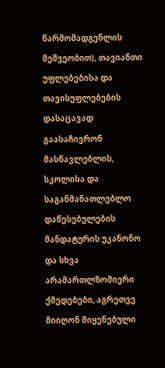წარმომადგენლის მეშვეობით), თავიანთი უფლებებისა და თავისუფლებების დასაცავად გაასაჩივრონ მასწავლებლის, სკოლისა და საგანმანათლებლო დაწესებულების მანდატურის უკანონო და სხვა არამართლზომიერი ქმედებები, აგრეთვე მიიღონ მიყენებული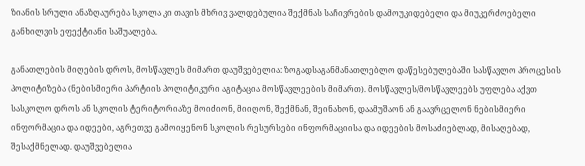ზიანის სრული ანაზღაურება სკოლა კი თავის მხრივ ვალდებულია შექმნას საჩივრების დამოუკიდებელი და მიუკერძოებელი განხილვის ეფექტიანი საშუალება.

განათლების მიღების დროს, მოსწავლეს მიმართ დაუშვებელია: ზოგადსაგანმანათლებლო დაწესებულებაში სასწავლო პროცესის პოლიტიზება (ნებისმიერი პარტიის პოლიტიკური აგიტაცია მოსწავლეების მიმართ). მოსწავლეს/მოსწავლეებს უფლება აქვთ სასკოლო დროს ან სკოლის ტერიტორიაზე მოიძიონ, მიიღონ, შექმნან, შეინახონ, დაამუშაონ ან გაავრცელონ ნებისმიერი ინფორმაცია და იდეები, აგრეთვე გამოიყენონ სკოლის რესურსები ინფორმაციისა და იდეების მოსაძიებლად, მისაღებად, შესაქმნელად. დაუშვებელია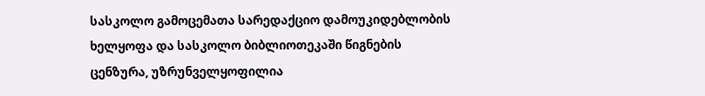სასკოლო გამოცემათა სარედაქციო დამოუკიდებლობის ხელყოფა და სასკოლო ბიბლიოთეკაში წიგნების ცენზურა, უზრუნველყოფილია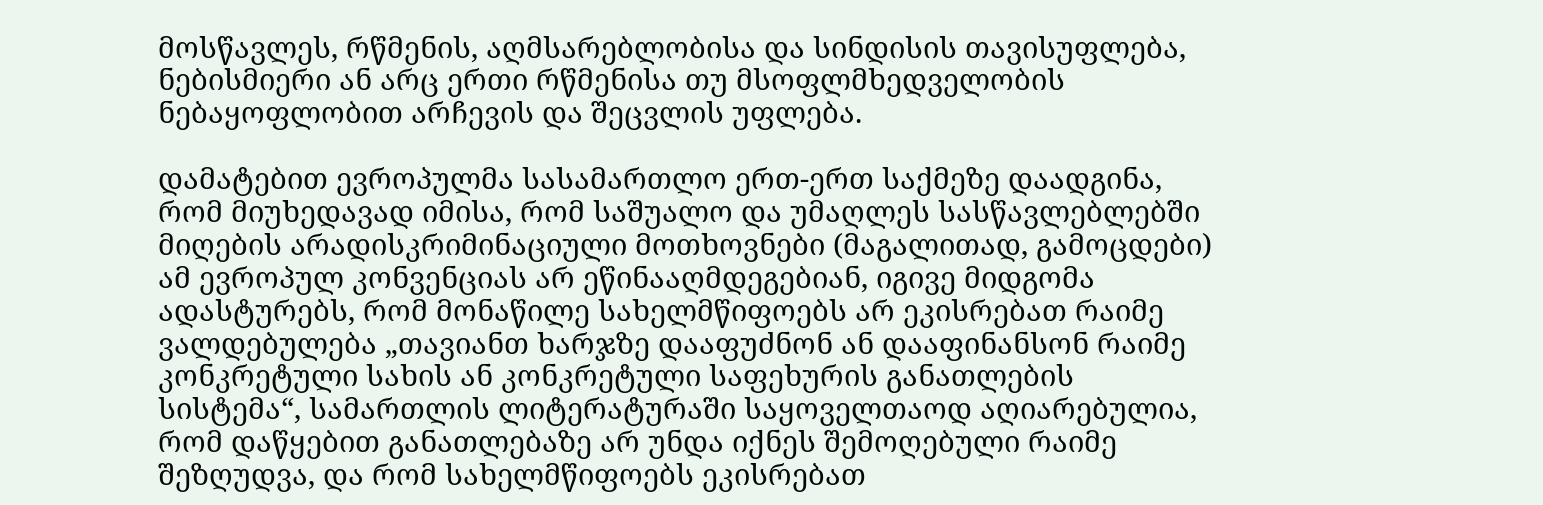მოსწავლეს, რწმენის, აღმსარებლობისა და სინდისის თავისუფლება, ნებისმიერი ან არც ერთი რწმენისა თუ მსოფლმხედველობის ნებაყოფლობით არჩევის და შეცვლის უფლება.

დამატებით ევროპულმა სასამართლო ერთ-ერთ საქმეზე დაადგინა, რომ მიუხედავად იმისა, რომ საშუალო და უმაღლეს სასწავლებლებში მიღების არადისკრიმინაციული მოთხოვნები (მაგალითად, გამოცდები) ამ ევროპულ კონვენციას არ ეწინააღმდეგებიან, იგივე მიდგომა ადასტურებს, რომ მონაწილე სახელმწიფოებს არ ეკისრებათ რაიმე ვალდებულება „თავიანთ ხარჯზე დააფუძნონ ან დააფინანსონ რაიმე კონკრეტული სახის ან კონკრეტული საფეხურის განათლების სისტემა“, სამართლის ლიტერატურაში საყოველთაოდ აღიარებულია, რომ დაწყებით განათლებაზე არ უნდა იქნეს შემოღებული რაიმე შეზღუდვა, და რომ სახელმწიფოებს ეკისრებათ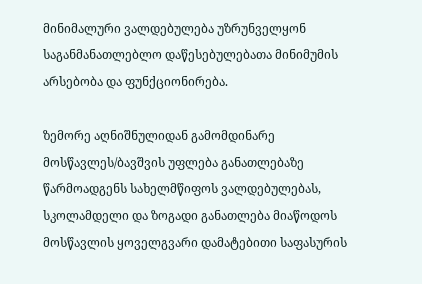მინიმალური ვალდებულება უზრუნველყონ საგანმანათლებლო დაწესებულებათა მინიმუმის არსებობა და ფუნქციონირება.

ზემორე აღნიშნულიდან გამომდინარე მოსწავლეს/ბავშვის უფლება განათლებაზე წარმოადგენს სახელმწიფოს ვალდებულებას, სკოლამდელი და ზოგადი განათლება მიაწოდოს მოსწავლის ყოველგვარი დამატებითი საფასურის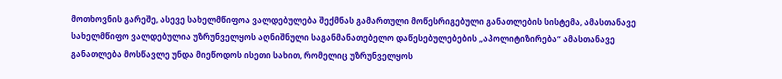მოთხოვნის გარეშე, ასევე სახელმწიფოა ვალდებულება შექმნას გამართული მოწესრიგებული განათლების სისტემა, ამასთანავე სახელმწიფო ვალდებულია უზრუნველყოს აღნიშნული საგანმანათებელო დაწესებულებების „აპოლიტიზირება“ ამასთანავე განათლება მოსწავლე უნდა მიეწოდოს ისეთი სახით, რომელიც უზრუნველყოს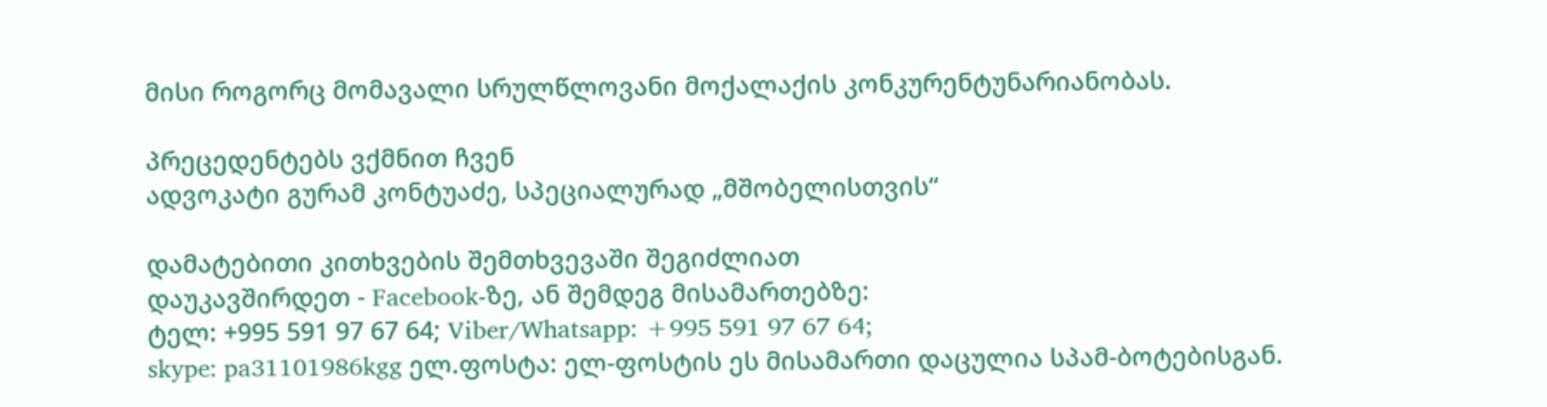მისი როგორც მომავალი სრულწლოვანი მოქალაქის კონკურენტუნარიანობას.

პრეცედენტებს ვქმნით ჩვენ
ადვოკატი გურამ კონტუაძე, სპეციალურად „მშობელისთვის“

დამატებითი კითხვების შემთხვევაში შეგიძლიათ
დაუკავშირდეთ - Facebook-ზე, ან შემდეგ მისამართებზე:
ტელ: +995 591 97 67 64; Viber/Whatsapp: +995 591 97 67 64;
skype: pa31101986kgg ელ.ფოსტა: ელ-ფოსტის ეს მისამართი დაცულია სპამ-ბოტებისგან.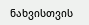ნახვისთვის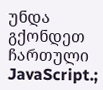უნდა გქონდეთ ჩართული JavaScript.;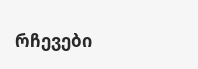რჩევები